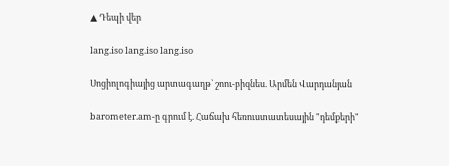▲ Դեպի վեր

lang.iso lang.iso lang.iso

Սոցիոլոգիայից արտագաղթ` շոու-բիզնես. Արմեն Վարդանյան

barometer.am-ը գրում է. Հաճախ հեռուստատեսային "դեմքերի"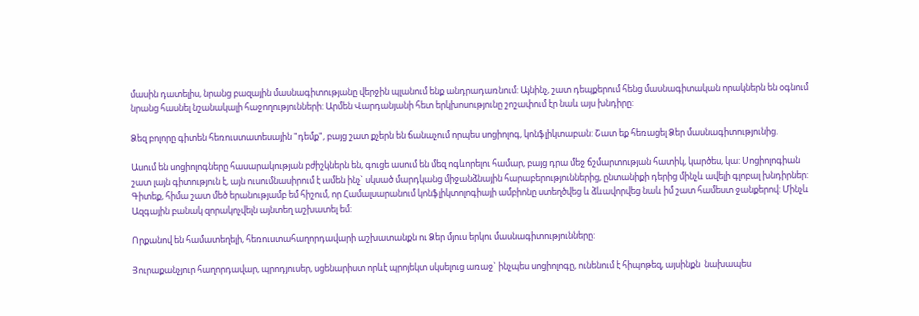մասին դատելիս, նրանց բազային մասնագիտությանը վերջին պլանում ենք անդրադառնում: Այնինչ, շատ դեպքերում հենց մասնագիտական որակներն են օգնում նրանց հասնել նշանակալի հաջողությունների: Արմեն Վարդանյանի հետ երկխոսությունը շոշափում էր նաև այս խնդիրը:

Ձեզ բոլորը գիտեն հեռուստատեսային "դեմք", բայց շատ քչերն են ճանաչում որպես սոցիոլոգ, կոնֆլիկտաբան: Շատ եք հեռացել Ձեր մասնագիտությունից.

Ասում են սոցիոլոգները հասարակության բժիշկներն են, գուցե ասում են մեզ ոգևորելու համար, բայց դրա մեջ ճշմարտության հատիկ, կարծես, կա: Սոցիոլոգիան շատ լայն գիտություն է, այն ուսումնասիրում է ամեն ինչ` սկսած մարդկանց միջանձնային հարաբերություններից, ընտանիքի դերից մինչև ավելի գլոբալ խնդիրներ: Գիտեք, հիմա շատ մեծ երանությամբ եմ հիշում, որ Համալսարանում կոնֆլիկտոլոգիայի ամբիոնը ստեղծվեց և ձևավորվեց նաև իմ շատ համեստ ջանքերով: Մինչև Ազգային բանակ զորակոչվելն այնտեղ աշխատել եմ:

Որքանով են համատեղելի, հեռուստահաղորդավարի աշխատանքն ու Ձեր մյուս երկու մասնագիտությունները:

Յուրաքանչյուր հաղորդավար, պրոդյուսեր, սցենարիստ որևէ պրոյեկտ սկսելուց առաջ` ինչպես սոցիոլոգը, ունենում է հիպոթեզ, այսինքն  նախապես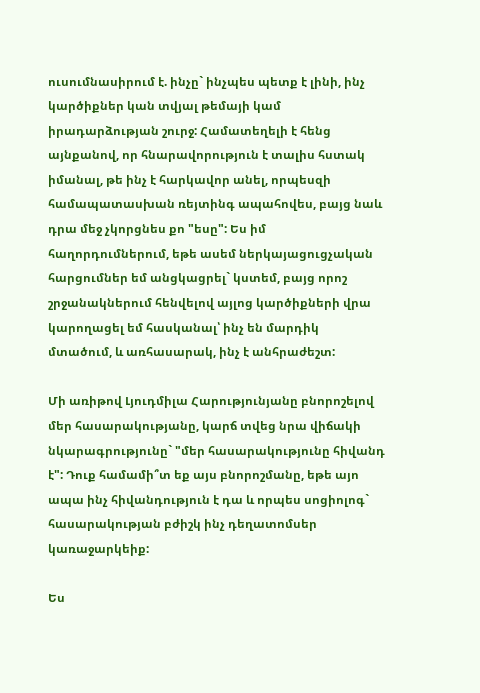ուսումնասիրում է. ինչը` ինչպես պետք է լինի, ինչ կարծիքներ կան տվյալ թեմայի կամ իրադարձության շուրջ: Համատեղելի է հենց այնքանով, որ հնարավորություն է տալիս հստակ իմանալ, թե ինչ է հարկավոր անել, որպեսզի համապատասխան ռեյտինգ ապահովես, բայց նաև դրա մեջ չկորցնես քո "եսը": Ես իմ հաղորդումներում, եթե ասեմ ներկայացուցչական հարցումներ եմ անցկացրել` կստեմ, բայց որոշ շրջանակներում հենվելով այլոց կարծիքների վրա կարողացել եմ հասկանալ՝ ինչ են մարդիկ մտածում, և առհասարակ, ինչ է անհրաժեշտ:

Մի առիթով Լյուդմիլա Հարությունյանը բնորոշելով մեր հասարակությանը, կարճ տվեց նրա վիճակի նկարագրությունը` "մեր հասարակությունը հիվանդ է": Դուք համամի՞տ եք այս բնորոշմանը, եթե այո ապա ինչ հիվանդություն է դա և որպես սոցիոլոգ` հասարակության բժիշկ ինչ դեղատոմսեր կառաջարկեիք:

Ես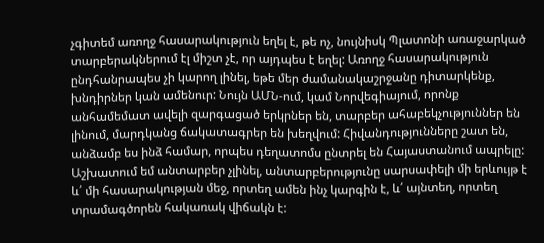չգիտեմ առողջ հասարակություն եղել է, թե ոչ, նույնիսկ Պլատոնի առաջարկած տարբերակներում էլ միշտ չէ, որ այդպես է եղել: Առողջ հասարակություն ընդհանրապես չի կարող լինել, եթե մեր ժամանակաշրջանը դիտարկենք, խնդիրներ կան ամենուր: Նույն ԱՄՆ-ում, կամ Նորվեգիայում, որոնք անհամեմատ ավելի զարգացած երկրներ են, տարբեր ահաբեկչություններ են լինում, մարդկանց ճակատագրեր են խեղվում: Հիվանդությունները շատ են, անձամբ ես ինձ համար, որպես դեղատոմս ընտրել են Հայաստանում ապրելը: Աշխատում եմ անտարբեր չլինել, անտարբերությունը սարսափելի մի երևույթ է և՛ մի հասարակության մեջ, որտեղ ամեն ինչ կարգին է, և՛ այնտեղ, որտեղ տրամագծորեն հակառակ վիճակն է: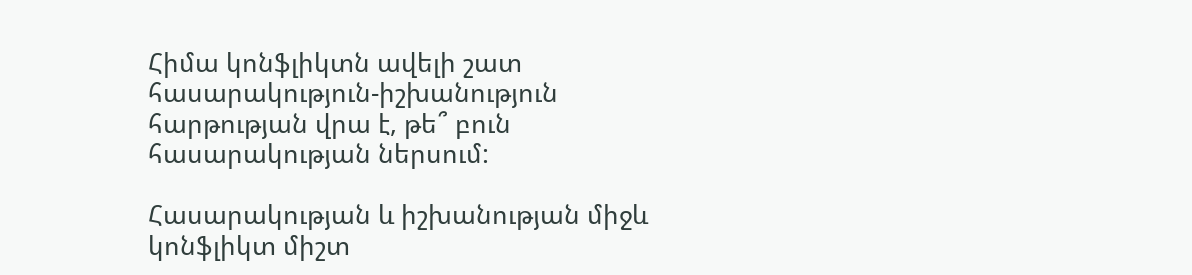Հիմա կոնֆլիկտն ավելի շատ հասարակություն-իշխանություն հարթության վրա է, թե՞ բուն հասարակության ներսում:

Հասարակության և իշխանության միջև կոնֆլիկտ միշտ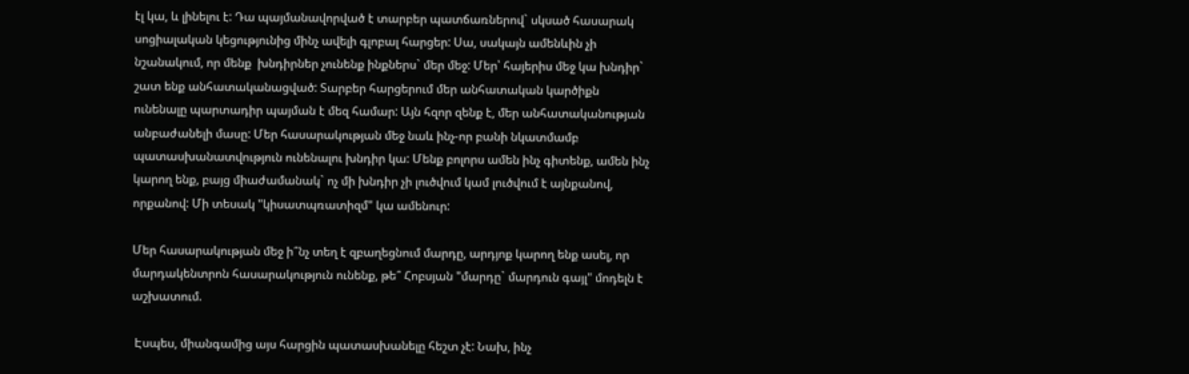էլ կա, և լինելու է: Դա պայմանավորված է տարբեր պատճառներով` սկսած հասարակ սոցիալական կեցությունից մինչ ավելի գլոբալ հարցեր: Սա, սակայն ամենևին չի նշանակում, որ մենք  խնդիրներ չունենք ինքներս` մեր մեջ: Մեր՝ հայերիս մեջ կա խնդիր` շատ ենք անհատականացված: Տարբեր հարցերում մեր անհատական կարծիքն ունենալը պարտադիր պայման է մեզ համար: Այն հզոր զենք է, մեր անհատականության անբաժանելի մասը: Մեր հասարակության մեջ նաև ինչ-որ բանի նկատմամբ պատասխանատվություն ունենալու խնդիր կա: Մենք բոլորս ամեն ինչ գիտենք, ամեն ինչ կարող ենք, բայց միաժամանակ` ոչ մի խնդիր չի լուծվում կամ լուծվում է այնքանով, որքանով: Մի տեսակ "կիսատպռատիզմ" կա ամենուր:

Մեր հասարակության մեջ ի՞նչ տեղ է զբաղեցնում մարդը, արդյոք կարող ենք ասել, որ մարդակենտրոն հասարակություն ունենք, թե՞ Հոբսյան "մարդը` մարդուն գայլ" մոդելն է աշխատում.

 Էսպես, միանգամից այս հարցին պատասխանելը հեշտ չէ: Նախ, ինչ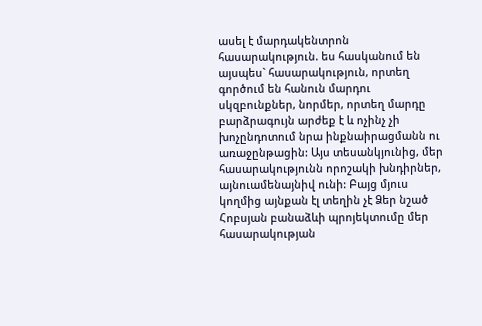ասել է մարդակենտրոն հասարակություն. ես հասկանում են այսպես` հասարակություն, որտեղ գործում են հանուն մարդու սկզբունքներ, նորմեր, որտեղ մարդը բարձրագույն արժեք է և ոչինչ չի խոչընդոտում նրա ինքնաիրացմանն ու առաջընթացին: Այս տեսանկյունից, մեր հասարակությունն որոշակի խնդիրներ, այնուամենայնիվ ունի: Բայց մյուս կողմից այնքան էլ տեղին չէ Ձեր նշած Հոբսյան բանաձևի պրոյեկտումը մեր հասարակության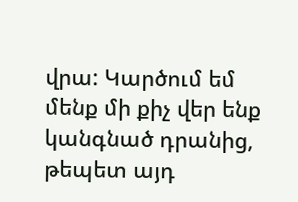վրա: Կարծում եմ մենք մի քիչ վեր ենք կանգնած դրանից, թեպետ այդ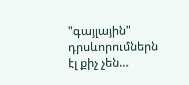"գայլային" դրսևորումներն էլ քիչ չեն…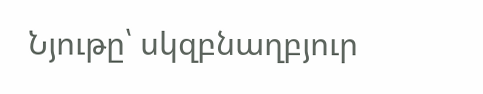Նյութը՝ սկզբնաղբյուր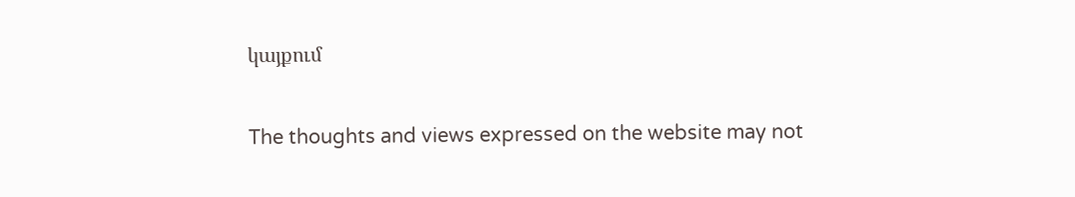կայքում

The thoughts and views expressed on the website may not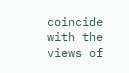coincide with the views of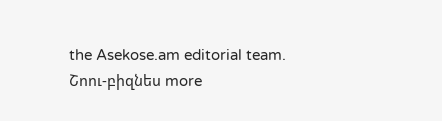the Asekose.am editorial team.
Շոու-բիզնես more